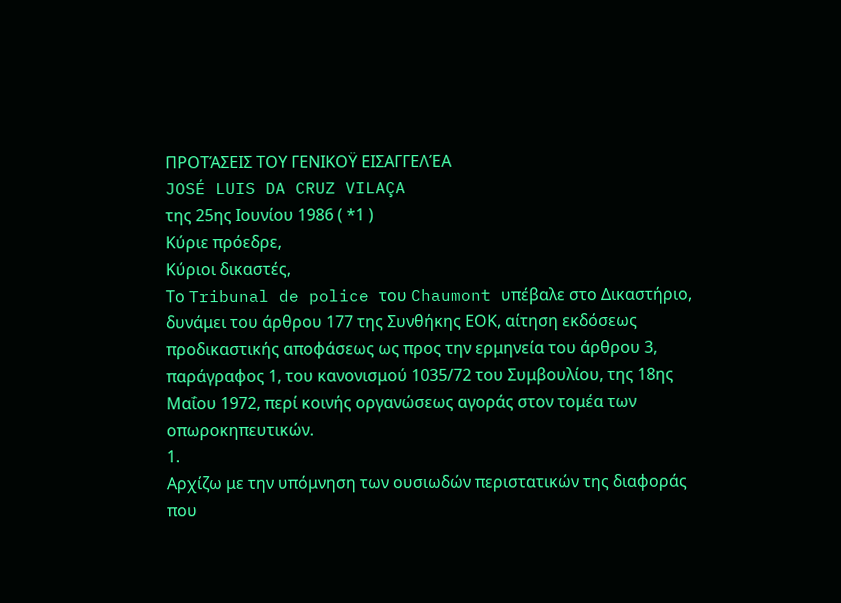ΠΡΟΤΆΣΕΙΣ ΤΟΥ ΓΕΝΙΚΟΫ ΕΙΣΑΓΓΕΛΈΑ
JOSÉ LUIS DA CRUZ VILAÇA
της 25ης Ιουνίου 1986 ( *1 )
Κύριε πρόεδρε,
Κύριοι δικαστές,
Το Tribunal de police του Chaumont υπέβαλε στο Δικαστήριο, δυνάμει του άρθρου 177 της Συνθήκης ΕΟΚ, αίτηση εκδόσεως προδικαστικής αποφάσεως ως προς την ερμηνεία του άρθρου 3, παράγραφος 1, του κανονισμού 1035/72 του Συμβουλίου, της 18ης Μαΐου 1972, περί κοινής οργανώσεως αγοράς στον τομέα των οπωροκηπευτικών.
1.
Αρχίζω με την υπόμνηση των ουσιωδών περιστατικών της διαφοράς που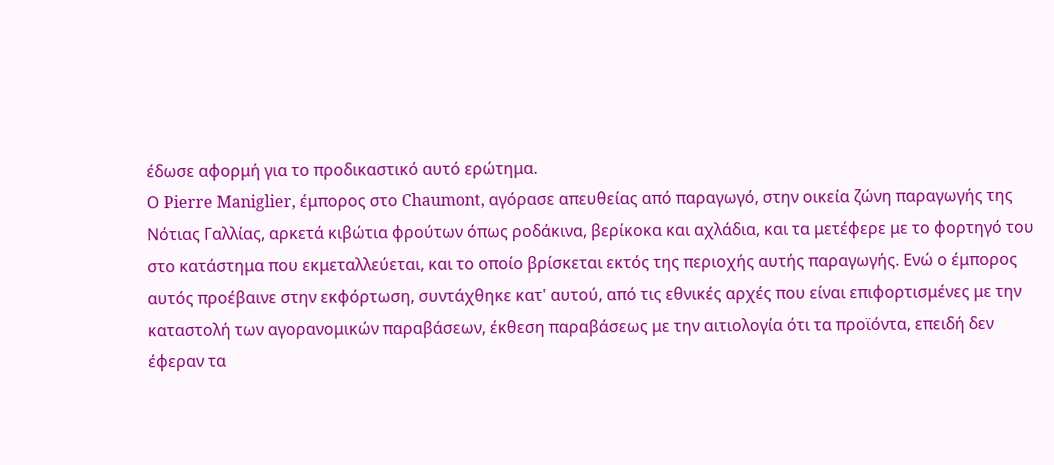έδωσε αφορμή για το προδικαστικό αυτό ερώτημα.
Ο Pierre Maniglier, έμπορος στο Chaumont, αγόρασε απευθείας από παραγωγό, στην οικεία ζώνη παραγωγής της Νότιας Γαλλίας, αρκετά κιβώτια φρούτων όπως ροδάκινα, βερίκοκα και αχλάδια, και τα μετέφερε με το φορτηγό του στο κατάστημα που εκμεταλλεύεται, και το οποίο βρίσκεται εκτός της περιοχής αυτής παραγωγής. Ενώ ο έμπορος αυτός προέβαινε στην εκφόρτωση, συντάχθηκε κατ' αυτού, από τις εθνικές αρχές που είναι επιφορτισμένες με την καταστολή των αγορανομικών παραβάσεων, έκθεση παραβάσεως με την αιτιολογία ότι τα προϊόντα, επειδή δεν έφεραν τα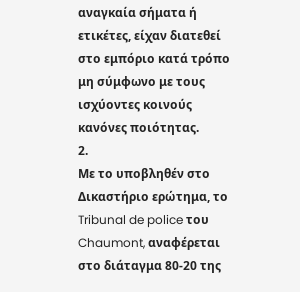αναγκαία σήματα ή ετικέτες, είχαν διατεθεί στο εμπόριο κατά τρόπο μη σύμφωνο με τους ισχύοντες κοινούς κανόνες ποιότητας.
2.
Με το υποβληθέν στο Δικαστήριο ερώτημα, το Tribunal de police του Chaumont, αναφέρεται στο διάταγμα 80-20 της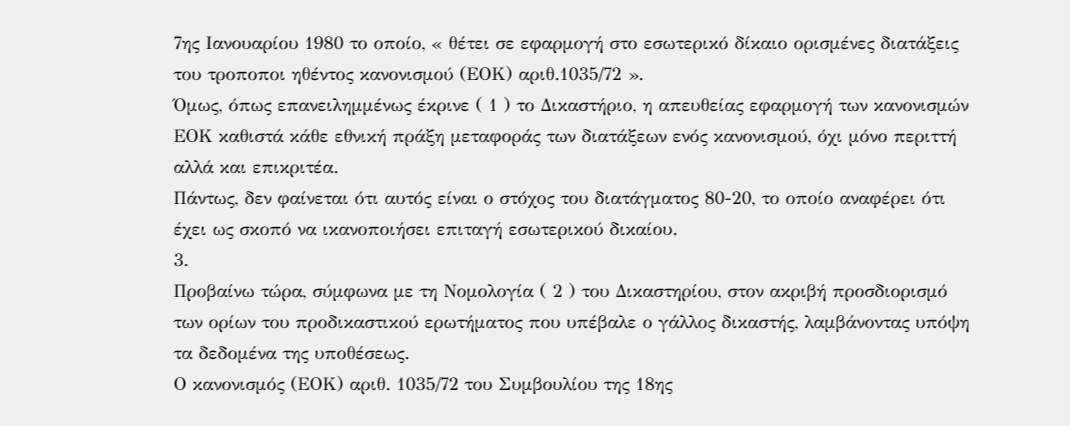7ης Ιανουαρίου 1980 το οποίο, « θέτει σε εφαρμογή στο εσωτερικό δίκαιο ορισμένες διατάξεις του τροποποι ηθέντος κανονισμού (ΕΟΚ) αριθ.1035/72 ».
Όμως, όπως επανειλημμένως έκρινε ( 1 ) το Δικαστήριο, η απευθείας εφαρμογή των κανονισμών ΕΟΚ καθιστά κάθε εθνική πράξη μεταφοράς των διατάξεων ενός κανονισμού, όχι μόνο περιττή αλλά και επικριτέα.
Πάντως, δεν φαίνεται ότι αυτός είναι ο στόχος του διατάγματος 80-20, το οποίο αναφέρει ότι έχει ως σκοπό να ικανοποιήσει επιταγή εσωτερικού δικαίου.
3.
Προβαίνω τώρα, σύμφωνα με τη Νομολογία ( 2 ) του Δικαστηρίου, στον ακριβή προσδιορισμό των ορίων του προδικαστικού ερωτήματος που υπέβαλε ο γάλλος δικαστής, λαμβάνοντας υπόψη τα δεδομένα της υποθέσεως.
Ο κανονισμός (ΕΟΚ) αριθ. 1035/72 του Συμβουλίου της 18ης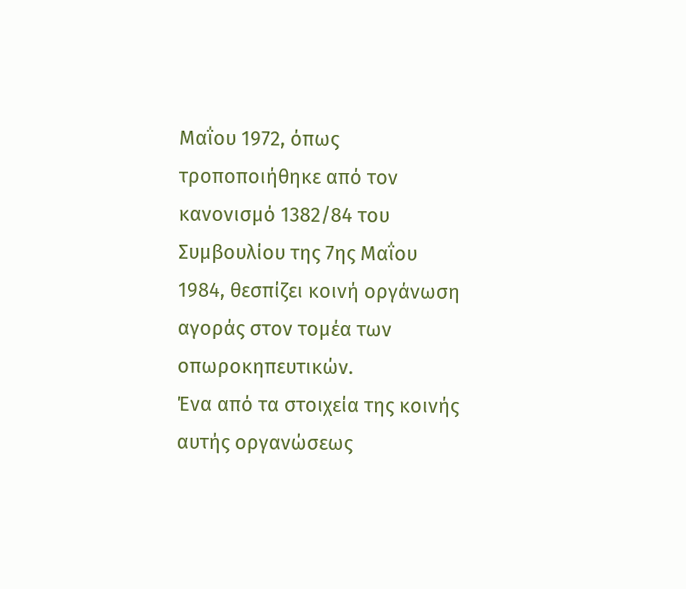Μαΐου 1972, όπως τροποποιήθηκε από τον κανονισμό 1382/84 του Συμβουλίου της 7ης Μαΐου 1984, θεσπίζει κοινή οργάνωση αγοράς στον τομέα των οπωροκηπευτικών.
Ένα από τα στοιχεία της κοινής αυτής οργανώσεως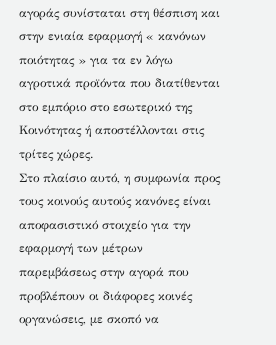αγοράς συνίσταται στη θέσπιση και στην ενιαία εφαρμογή « κανόνων ποιότητας » για τα εν λόγω αγροτικά προϊόντα που διατίθενται στο εμπόριο στο εσωτερικό της Κοινότητας ή αποστέλλονται στις τρίτες χώρες.
Στο πλαίσιο αυτό, η συμφωνία προς τους κοινούς αυτούς κανόνες είναι αποφασιστικό στοιχείο για την εφαρμογή των μέτρων παρεμβάσεως στην αγορά που προβλέπουν οι διάφορες κοινές οργανώσεις, με σκοπό να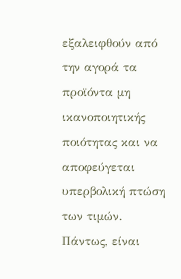εξαλειφθούν από την αγορά τα προϊόντα μη ικανοποιητικής ποιότητας και να αποφεύγεται υπερβολική πτώση των τιμών.
Πάντως, είναι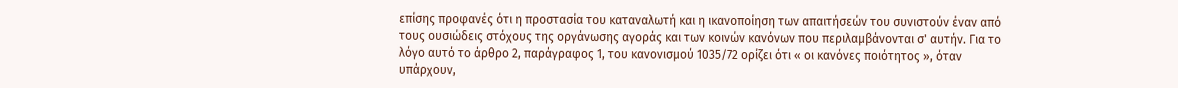επίσης προφανές ότι η προστασία του καταναλωτή και η ικανοποίηση των απαιτήσεών του συνιστούν έναν από τους ουσιώδεις στόχους της οργάνωσης αγοράς και των κοινών κανόνων που περιλαμβάνονται σ' αυτήν. Για το λόγο αυτό το άρθρο 2, παράγραφος 1, του κανονισμού 1035/72 ορίζει ότι « οι κανόνες ποιότητος », όταν υπάρχουν,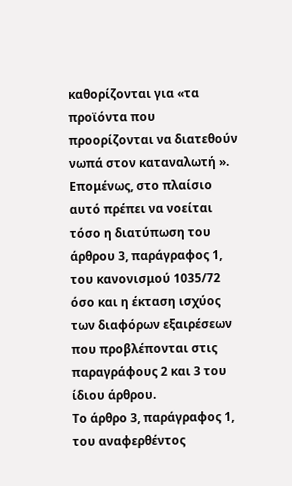καθορίζονται για «τα προϊόντα που προορίζονται να διατεθούν νωπά στον καταναλωτή ».
Επομένως, στο πλαίσιο αυτό πρέπει να νοείται τόσο η διατύπωση του άρθρου 3, παράγραφος 1, του κανονισμού 1035/72 όσο και η έκταση ισχύος των διαφόρων εξαιρέσεων που προβλέπονται στις παραγράφους 2 και 3 του ίδιου άρθρου.
Το άρθρο 3, παράγραφος 1, του αναφερθέντος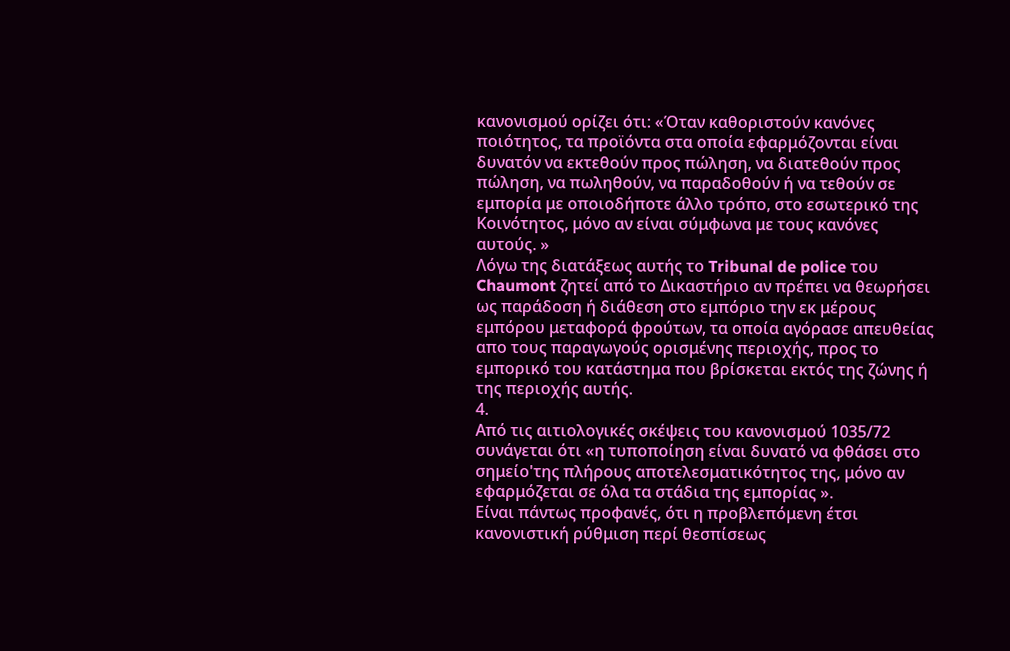κανονισμού ορίζει ότι: «Όταν καθοριστούν κανόνες ποιότητος, τα προϊόντα στα οποία εφαρμόζονται είναι δυνατόν να εκτεθούν προς πώληση, να διατεθούν προς πώληση, να πωληθούν, να παραδοθούν ή να τεθούν σε εμπορία με οποιοδήποτε άλλο τρόπο, στο εσωτερικό της Κοινότητος, μόνο αν είναι σύμφωνα με τους κανόνες αυτούς. »
Λόγω της διατάξεως αυτής το Tribunal de police του Chaumont ζητεί από το Δικαστήριο αν πρέπει να θεωρήσει ως παράδοση ή διάθεση στο εμπόριο την εκ μέρους εμπόρου μεταφορά φρούτων, τα οποία αγόρασε απευθείας απο τους παραγωγούς ορισμένης περιοχής, προς το εμπορικό του κατάστημα που βρίσκεται εκτός της ζώνης ή της περιοχής αυτής.
4.
Από τις αιτιολογικές σκέψεις του κανονισμού 1035/72 συνάγεται ότι «η τυποποίηση είναι δυνατό να φθάσει στο σημείο'της πλήρους αποτελεσματικότητος της, μόνο αν εφαρμόζεται σε όλα τα στάδια της εμπορίας ».
Είναι πάντως προφανές, ότι η προβλεπόμενη έτσι κανονιστική ρύθμιση περί θεσπίσεως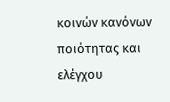κοινών κανόνων ποιότητας και ελέγχου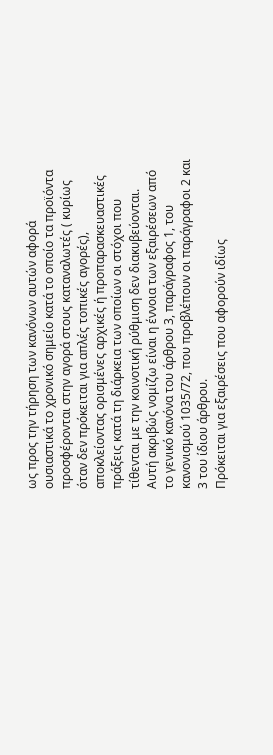ως προς την τήρηση των κανόνων αυτών αφορά ουσιαστικά το χρονικό σημείο κατά το οποίο τα προϊόντα προσφέρονται στην αγορά στους καταναλωτές ( κυρίως όταν δεν πρόκειται για απλές τοπικές αγορές), αποκλείοντας ορισμένες αρχικές ή προπαρασκευαστικές πράξεις κατά τη διάρκεια των οποίων οι στόχοι που τίθενται με την κοινοτική ρύθμιση δεν διακυβεύονται.
Αυτή ακριβώς νομίζω είναι η έννοια των εξαιρέσεων από το γενικό κανόνα του άρθρου 3, παράγραφος 1, του κανονισμού 1035/72, που προβλέπουν οι παράγραφοι 2 και 3 του ίδιου άρθρου.
Πρόκειται για εξαιρέσεις που αφορούν ιδίως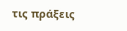τις πράξεις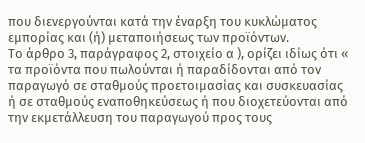που διενεργούνται κατά την έναρξη του κυκλώματος εμπορίας και (ή) μεταποιήσεως των προϊόντων.
Το άρθρο 3, παράγραφος 2, στοιχείο α ), ορίζει ιδίως ότι « τα προϊόντα που πωλούνται ή παραδίδονται από τον παραγωγό σε σταθμούς προετοιμασίας και συσκευασίας ή σε σταθμούς εναποθηκεύσεως ή που διοχετεύονται από την εκμετάλλευση του παραγωγού προς τους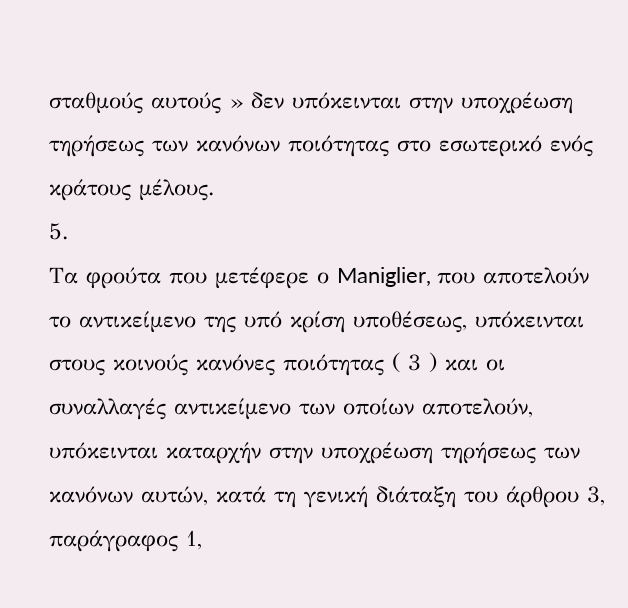σταθμούς αυτούς » δεν υπόκεινται στην υποχρέωση τηρήσεως των κανόνων ποιότητας στο εσωτερικό ενός κράτους μέλους.
5.
Τα φρούτα που μετέφερε ο Maniglier, που αποτελούν το αντικείμενο της υπό κρίση υποθέσεως, υπόκεινται στους κοινούς κανόνες ποιότητας ( 3 ) και οι συναλλαγές αντικείμενο των οποίων αποτελούν, υπόκεινται καταρχήν στην υποχρέωση τηρήσεως των κανόνων αυτών, κατά τη γενική διάταξη του άρθρου 3, παράγραφος 1,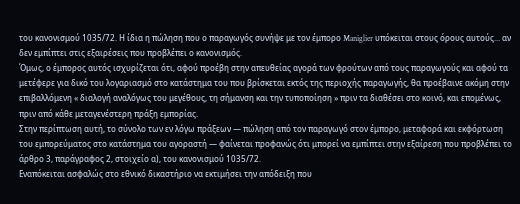του κανονισμού 1035/72. Η ίδια η πώληση που ο παραγωγός συνήψε με τον έμπορο Maniglier υπόκειται στους όρους αυτούς... αν δεν εμπίπτει στις εξαιρέσεις που προβλέπει ο κανονισμός.
Όμως, ο έμπορος αυτός ισχυρίζεται ότι, αφού προέβη στην απευθείας αγορά των φρούτων από τους παραγωγούς και αφού τα μετέφερε για δικό του λογαριασμό στο κατάστημα του που βρίσκεται εκτός της περιοχής παραγωγής, θα προέβαινε ακόμη στην επιβαλλόμενη « διαλογή αναλόγως του μεγέθους, τη σήμανση και την τυποποίηση » πριν τα διαθέσει στο κοινό, και επομένως, πριν από κάθε μεταγενέστερη πράξη εμπορίας.
Στην περίπτωση αυτή, το σύνολο των εν λόγω πράξεων — πώληση από τον παραγωγό στον έμπορο, μεταφορά και εκφόρτωση του εμπορεύματος στο κατάστημα του αγοραστή — φαίνεται προφανώς ότι μπορεί να εμπίπτει στην εξαίρεση που προβλέπει το άρθρο 3, παράγραφος 2, στοιχείο α), του κανονισμού 1035/72.
Εναπόκειται ασφαλώς στο εθνικό δικαστήριο να εκτιμήσει την απόδειξη που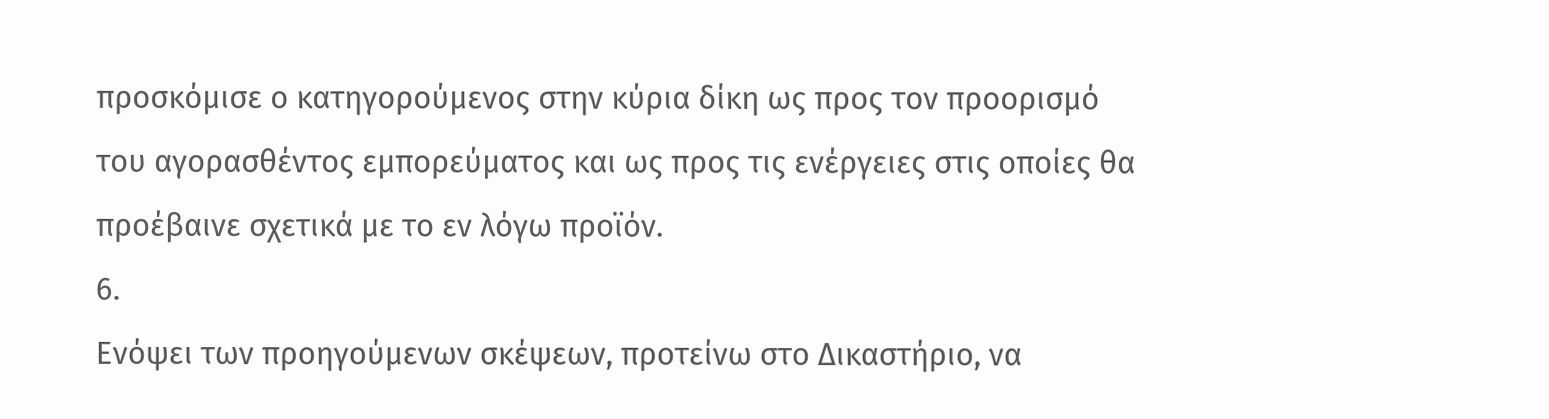προσκόμισε ο κατηγορούμενος στην κύρια δίκη ως προς τον προορισμό του αγορασθέντος εμπορεύματος και ως προς τις ενέργειες στις οποίες θα προέβαινε σχετικά με το εν λόγω προϊόν.
6.
Ενόψει των προηγούμενων σκέψεων, προτείνω στο Δικαστήριο, να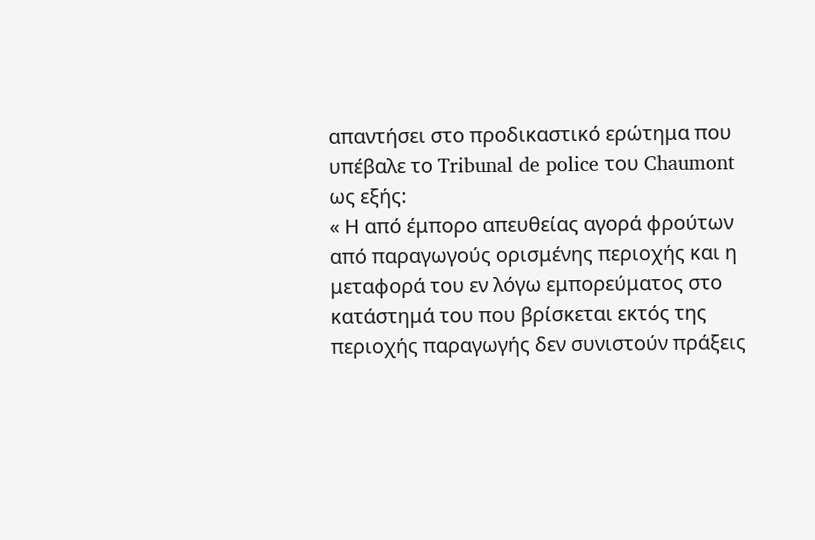απαντήσει στο προδικαστικό ερώτημα που υπέβαλε το Tribunal de police του Chaumont ως εξής:
« Η από έμπορο απευθείας αγορά φρούτων από παραγωγούς ορισμένης περιοχής και η μεταφορά του εν λόγω εμπορεύματος στο κατάστημά του που βρίσκεται εκτός της περιοχής παραγωγής δεν συνιστούν πράξεις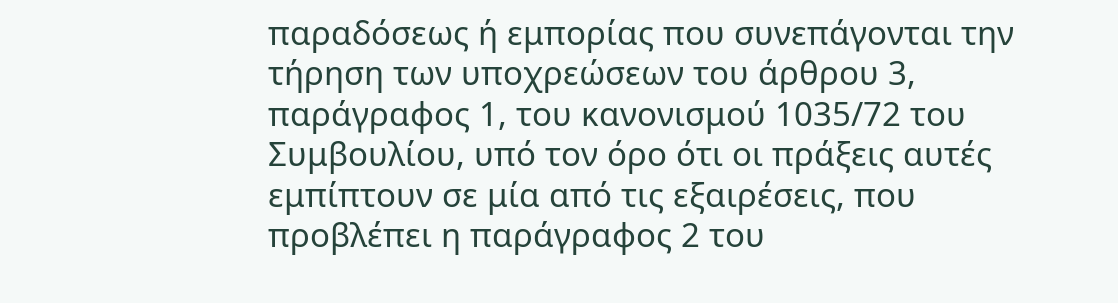παραδόσεως ή εμπορίας που συνεπάγονται την τήρηση των υποχρεώσεων του άρθρου 3, παράγραφος 1, του κανονισμού 1035/72 του Συμβουλίου, υπό τον όρο ότι οι πράξεις αυτές εμπίπτουν σε μία από τις εξαιρέσεις, που προβλέπει η παράγραφος 2 του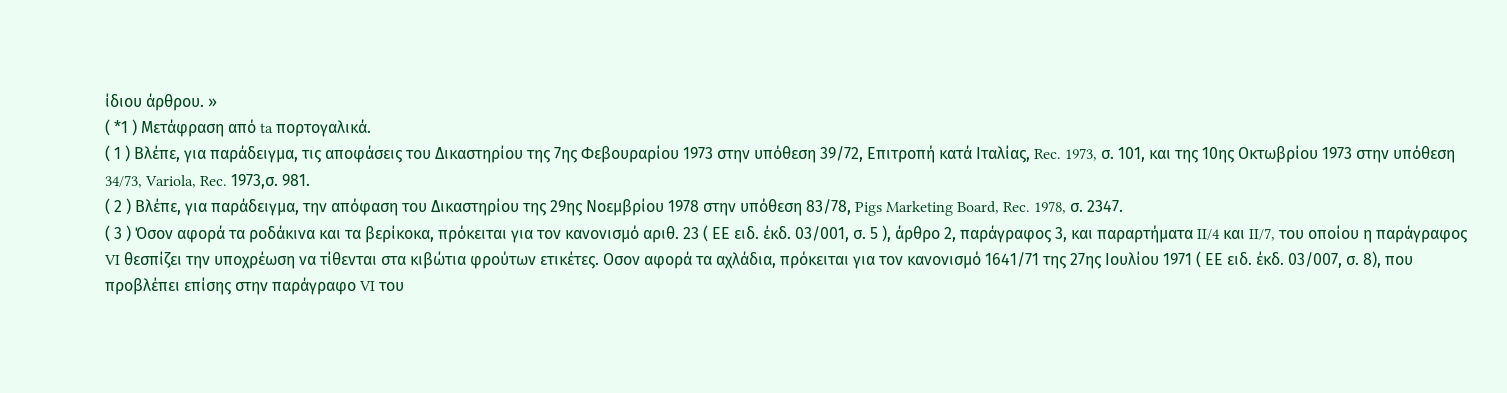ίδιου άρθρου. »
( *1 ) Μετάφραση από ta πορτογαλικά.
( 1 ) Βλέπε, για παράδειγμα, τις αποφάσεις του Δικαστηρίου της 7ης Φεβουραρίου 1973 στην υπόθεση 39/72, Επιτροπή κατά Ιταλίας, Rec. 1973, σ. 101, και της 10ης Οκτωβρίου 1973 στην υπόθεση 34/73, Variola, Rec. 1973,σ. 981.
( 2 ) Βλέπε, για παράδειγμα, την απόφαση του Δικαστηρίου της 29ης Νοεμβρίου 1978 στην υπόθεση 83/78, Pigs Marketing Board, Rec. 1978, σ. 2347.
( 3 ) Όσον αφορά τα ροδάκινα και τα βερίκοκα, πρόκειται για τον κανονισμό αριθ. 23 ( ΕΕ ειδ. έκδ. 03/001, σ. 5 ), άρθρο 2, παράγραφος 3, και παραρτήματα II/4 και II/7, του οποίου η παράγραφος VI θεσπίζει την υποχρέωση να τίθενται στα κιβώτια φρούτων ετικέτες. Οσον αφορά τα αχλάδια, πρόκειται για τον κανονισμό 1641/71 της 27ης Ιουλίου 1971 ( ΕΕ ειδ. έκδ. 03/007, σ. 8), που προβλέπει επίσης στην παράγραφο VI του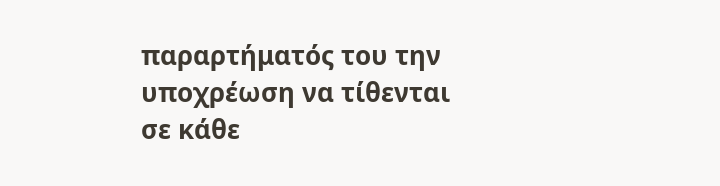παραρτήματός του την υποχρέωση να τίθενται σε κάθε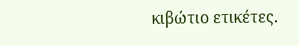κιβώτιο ετικέτες.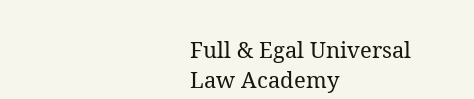Full & Egal Universal Law Academy